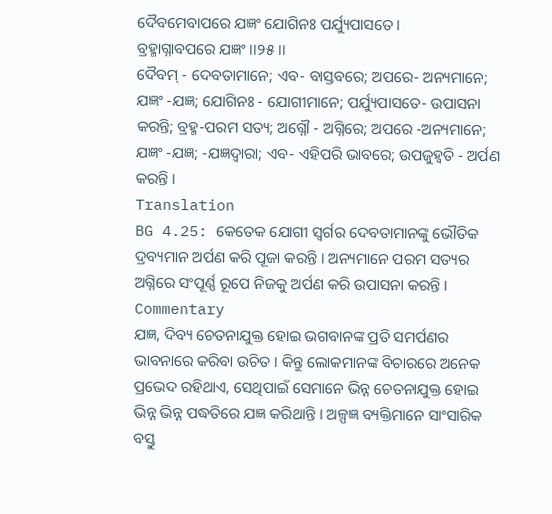ଦୈବମେବାପରେ ଯଜ୍ଞଂ ଯୋଗିନଃ ପର୍ଯ୍ୟୁପାସତେ ।
ବ୍ରହ୍ମାଗ୍ନାବପରେ ଯଜ୍ଞଂ ।।୨୫।।
ଦୈବମ୍ - ଦେବତାମାନେ; ଏବ- ବାସ୍ତବରେ; ଅପରେ- ଅନ୍ୟମାନେ; ଯଜ୍ଞଂ -ଯଜ୍ଞ; ଯୋଗିନଃ - ଯୋଗୀମାନେ; ପର୍ଯ୍ୟୁପାସତେ- ଉପାସନା କରନ୍ତି; ବ୍ରହ୍ମ-ପରମ ସତ୍ୟ; ଅଗ୍ନୌ - ଅଗ୍ନିରେ; ଅପରେ -ଅନ୍ୟମାନେ; ଯଜ୍ଞଂ -ଯଜ୍ଞ; -ଯଜ୍ଞଦ୍ୱାରା; ଏବ- ଏହିପରି ଭାବରେ; ଉପଜୁହ୍ୱତି - ଅର୍ପଣ କରନ୍ତି ।
Translation
BG 4.25: କେତେକ ଯୋଗୀ ସ୍ୱର୍ଗର ଦେବତାମାନଙ୍କୁ ଭୌତିକ ଦ୍ରବ୍ୟମାନ ଅର୍ପଣ କରି ପୂଜା କରନ୍ତି । ଅନ୍ୟମାନେ ପରମ ସତ୍ୟର ଅଗ୍ନିରେ ସଂପୂର୍ଣ୍ଣ ରୂପେ ନିଜକୁ ଅର୍ପଣ କରି ଉପାସନା କରନ୍ତି ।
Commentary
ଯଜ୍ଞ, ଦିବ୍ୟ ଚେତନାଯୁକ୍ତ ହୋଇ ଭଗବାନଙ୍କ ପ୍ରତି ସମର୍ପଣର ଭାବନାରେ କରିବା ଉଚିତ । କିନ୍ତୁ ଲୋକମାନଙ୍କ ବିଚାରରେ ଅନେକ ପ୍ରଭେଦ ରହିଥାଏ, ସେଥିପାଇଁ ସେମାନେ ଭିନ୍ନ ଚେତନାଯୁକ୍ତ ହୋଇ ଭିନ୍ନ ଭିନ୍ନ ପଦ୍ଧତିରେ ଯଜ୍ଞ କରିଥାନ୍ତି । ଅଳ୍ପଜ୍ଞ ବ୍ୟକ୍ତିମାନେ ସାଂସାରିକ ବସ୍ତୁ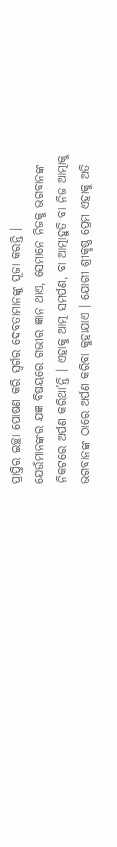ପ୍ରାପ୍ତିର ଇଚ୍ଛା ପୋଷଣ କରି ସ୍ୱର୍ଗର ଦେବତାମାନଙ୍କୁ ପୂଜା କରନ୍ତି ।
ଯେଉଁମାନଙ୍କର ଯଜ୍ଞ ବିଷୟରେ ଗଭୀର ଜ୍ଞାନ ଥାଏ, ସେମାନେ ନିଜକୁ ଭଗବାନଙ୍କ ନିକଟରେ ଅର୍ପଣ କରିଥା’ନ୍ତି । ଏହାକୁ ଆତ୍ମ ସମର୍ପଣ, ବା ଆତ୍ମାହୁତି ବା ନିଜ ଆତ୍ମାକୁ ଭଗବାନଙ୍କ ଠାରେ ଅର୍ପଣ କରିବା କୁହାଯାଏ । ଯୋଗୀ ଶ୍ରୀକୃଷ୍ଣ ପ୍ରେମ ଏହାକୁ ଅତି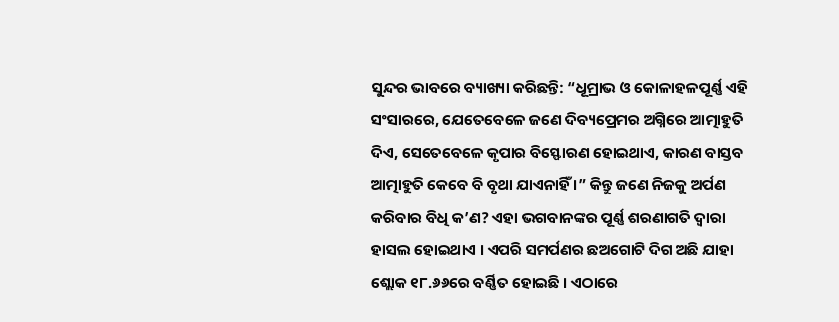ସୁନ୍ଦର ଭାବରେ ବ୍ୟାଖ୍ୟା କରିଛନ୍ତି: “ଧୂମ୍ରାଭ ଓ କୋଳାହଳପୂର୍ଣ୍ଣ ଏହି ସଂସାରରେ, ଯେତେବେଳେ ଜଣେ ଦିବ୍ୟପ୍ରେମର ଅଗ୍ନିରେ ଆତ୍ମାହୁତି ଦିଏ, ସେତେବେଳେ କୃପାର ବିସ୍ଫୋରଣ ହୋଇଥାଏ, କାରଣ ବାସ୍ତବ ଆତ୍ମାହୁତି କେବେ ବି ବୃଥା ଯାଏନାହିଁ ।” କିନ୍ତୁ ଜଣେ ନିଜକୁ ଅର୍ପଣ କରିବାର ବିଧି କ’ଣ? ଏହା ଭଗବାନଙ୍କର ପୂର୍ଣ୍ଣ ଶରଣାଗତି ଦ୍ୱାରା ହାସଲ ହୋଇଥାଏ । ଏପରି ସମର୍ପଣର ଛଅଗୋଟି ଦିଗ ଅଛି ଯାହା ଶ୍ଲୋକ ୧୮.୬୬ରେ ବର୍ଣ୍ଣିତ ହୋଇଛି । ଏଠାରେ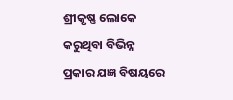ଶ୍ରୀକୃଷ୍ଣ ଲୋକେ କରୁଥିବା ବିଭିନ୍ନ ପ୍ରକାର ଯଜ୍ଞ ବିଷୟରେ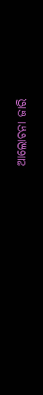ଆଲୋଚନା ଜାରି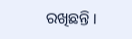ରଖିଛନ୍ତି ।